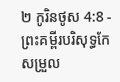២ កូរិនថូស 4:8 - ព្រះគម្ពីរបរិសុទ្ធកែសម្រួល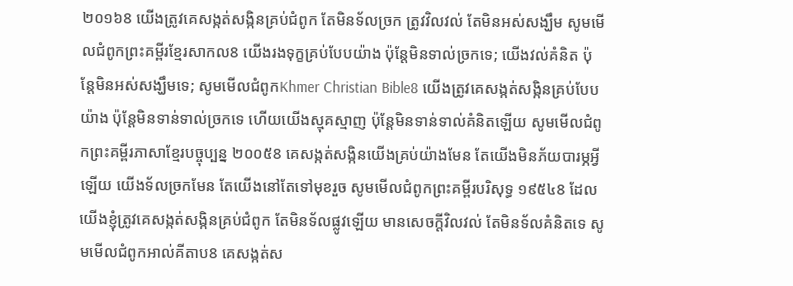២០១៦8 យើងត្រូវគេសង្កត់សង្កិនគ្រប់ជំពូក តែមិនទ័លច្រក ត្រូវវិលវល់ តែមិនអស់សង្ឃឹម សូមមើលជំពូកព្រះគម្ពីរខ្មែរសាកល8 យើងរងទុក្ខគ្រប់បែបយ៉ាង ប៉ុន្តែមិនទាល់ច្រកទេ; យើងវល់គំនិត ប៉ុន្តែមិនអស់សង្ឃឹមទេ; សូមមើលជំពូកKhmer Christian Bible8 យើងត្រូវគេសង្កត់សង្កិនគ្រប់បែបយ៉ាង ប៉ុន្ដែមិនទាន់ទាល់ច្រកទេ ហើយយើងស្មុគស្មាញ ប៉ុន្ដែមិនទាន់ទាល់គំនិតឡើយ សូមមើលជំពូកព្រះគម្ពីរភាសាខ្មែរបច្ចុប្បន្ន ២០០៥8 គេសង្កត់សង្កិនយើងគ្រប់យ៉ាងមែន តែយើងមិនភ័យបារម្ភអ្វីឡើយ យើងទ័លច្រកមែន តែយើងនៅតែទៅមុខរួច សូមមើលជំពូកព្រះគម្ពីរបរិសុទ្ធ ១៩៥៤8 ដែលយើងខ្ញុំត្រូវគេសង្កត់សង្កិនគ្រប់ជំពូក តែមិនទ័លផ្លូវឡើយ មានសេចក្ដីវិលវល់ តែមិនទ័លគំនិតទេ សូមមើលជំពូកអាល់គីតាប8 គេសង្កត់ស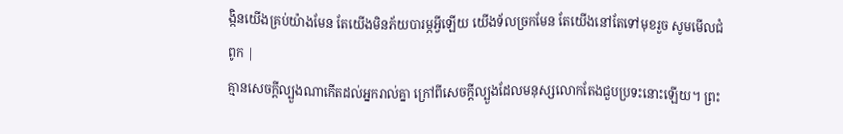ង្កិនយើងគ្រប់យ៉ាងមែន តែយើងមិនភ័យបារម្ភអ្វីឡើយ យើងទ័លច្រកមែន តែយើងនៅតែទៅមុខរួច សូមមើលជំពូក |
គ្មានសេចក្តីល្បួងណាកើតដល់អ្នករាល់គ្នា ក្រៅពីសេចក្តីល្បួងដែលមនុស្សលោកតែងជួបប្រទះនោះឡើយ។ ព្រះ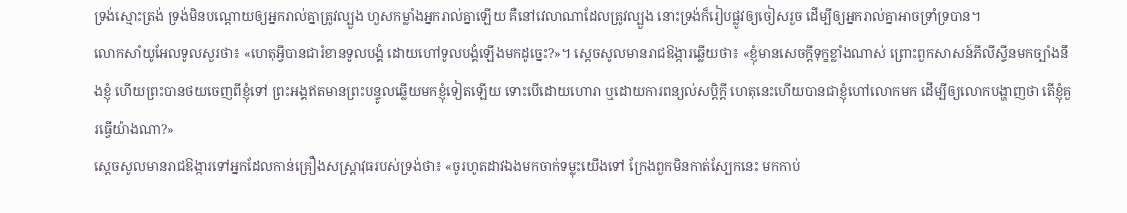ទ្រង់ស្មោះត្រង់ ទ្រង់មិនបណ្ដោយឲ្យអ្នករាល់គ្នាត្រូវល្បួង ហួសកម្លាំងអ្នករាល់គ្នាឡើយ គឺនៅវេលាណាដែលត្រូវល្បួង នោះទ្រង់ក៏រៀបផ្លូវឲ្យចៀសរួច ដើម្បីឲ្យអ្នករាល់គ្នាអាចទ្រាំទ្របាន។
លោកសាំយូអែលទូលសួរថា៖ «ហេតុអ្វីបានជារំខានទូលបង្គំ ដោយហៅទូលបង្គំឡើងមកដូច្នេះ?»។ ស្ដេចសូលមានរាជឱង្ការឆ្លើយថា៖ «ខ្ញុំមានសេចក្ដីទុក្ខខ្លាំងណាស់ ព្រោះពួកសាសន៍ភីលីស្ទីនមកច្បាំងនឹងខ្ញុំ ហើយព្រះបានថយចេញពីខ្ញុំទៅ ព្រះអង្គឥតមានព្រះបន្ទូលឆ្លើយមកខ្ញុំទៀតឡើយ ទោះបើដោយហោរា ឬដោយការពន្យល់សប្តិក្តី ហេតុនេះហើយបានជាខ្ញុំហៅលោកមក ដើម្បីឲ្យលោកបង្ហាញថា តើខ្ញុំគួរធ្វើយ៉ាងណា?»
ស្តេចសូលមានរាជឱង្ការទៅអ្នកដែលកាន់គ្រឿងសស្ត្រាវុធរបស់ទ្រង់ថា៖ «ចូរហូតដាវឯងមកចាក់ទម្លុះយើងទៅ ក្រែងពួកមិនកាត់ស្បែកនេះ មកកាប់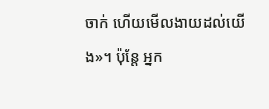ចាក់ ហើយមើលងាយដល់យើង»។ ប៉ុន្តែ អ្នក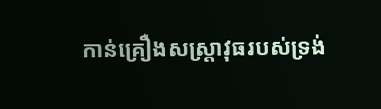កាន់គ្រឿងសស្រ្តាវុធរបស់ទ្រង់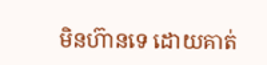មិនហ៊ានទេ ដោយគាត់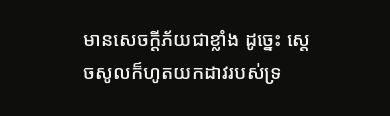មានសេចក្ដីភ័យជាខ្លាំង ដូច្នេះ ស្តេចសូលក៏ហូតយកដាវរបស់ទ្រ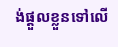ង់ផ្តួលខ្លួនទៅលើ